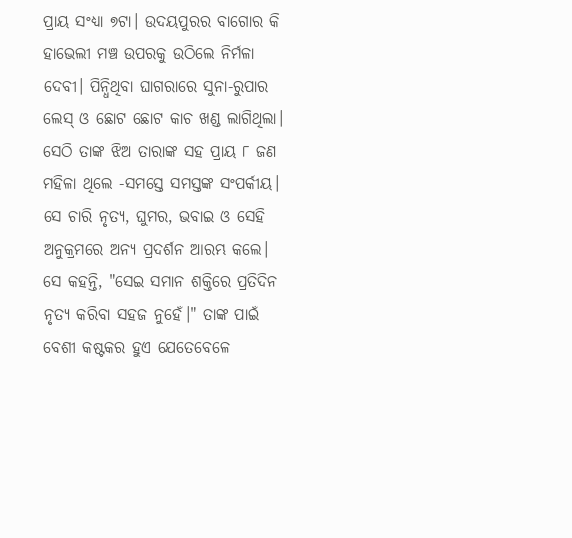ପ୍ରାୟ ସଂଧ୍ୟା ୭ଟା। ଉଦୟପୁରର ବାଗୋର କି ହାଭେଲୀ ମଞ୍ଚ ଉପରକୁ ଉଠିଲେ ନିର୍ମଳା ଦେବୀ। ପିନ୍ଧିଥିବା ଘାଗରାରେ ସୁନା-ରୁପାର ଲେସ୍ ଓ ଛୋଟ ଛୋଟ କାଚ ଖଣ୍ଡ ଲାଗିଥିଲା। ସେଠି ତାଙ୍କ ଝିଅ ତାରାଙ୍କ ସହ ପ୍ରାୟ ୮ ଜଣ ମହିଳା ଥିଲେ -ସମସ୍ତେ ସମସ୍ତଙ୍କ ସଂପର୍କୀୟ। ସେ ଚାରି ନୃତ୍ୟ, ଘୁମର, ଭବାଇ ଓ ସେହି ଅନୁକ୍ରମରେ ଅନ୍ୟ ପ୍ରଦର୍ଶନ ଆରମ୍ଭ କଲେ।
ସେ କହନ୍ତି, "ସେଇ ସମାନ ଶକ୍ତିରେ ପ୍ରତିଦିନ ନୃତ୍ୟ କରିବା ସହଜ ନୁହେଁ।" ତାଙ୍କ ପାଇଁ ବେଶୀ କଷ୍ଟକର ହୁଏ ଯେତେବେଳେ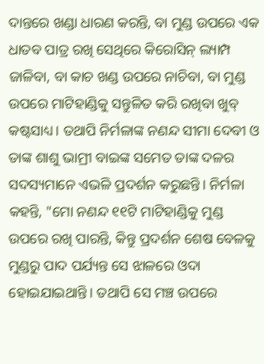ଦାନ୍ତରେ ଖଣ୍ଡା ଧାରଣ କରନ୍ତି, ବା ମୁଣ୍ଡ ଉପରେ ଏକ ଧାତବ ପାତ୍ର ରଖି ସେଥିରେ କିରୋସିନ୍ ଲ୍ୟାମ୍ପ ଜାଳିବା, ବା କାଚ ଖଣ୍ଡ ଉପରେ ନାଚିବା, ବା ମୁଣ୍ଡ ଉପରେ ମାଟିହାଣ୍ଡିକୁ ସନ୍ତୁଳିତ କରି ରଖିବା ଖୁବ୍ କଷ୍ଟସାଧ୍ୟ। ତଥାପି ନିର୍ମଳାଙ୍କ ନଣନ୍ଦ ସୀମା ଦେବୀ ଓ ତାଙ୍କ ଶାଶୁ ଭାମ୍ରୀ ବାଇଙ୍କ ସମେତ ତାଙ୍କ ଦଳର ସଦସ୍ୟମାନେ ଏଭଳି ପ୍ରଦର୍ଶନ କରୁଛନ୍ତି। ନିର୍ମଳା କହନ୍ତି, "ମୋ ନଣନ୍ଦ ୧୧ଟି ମାଟିହାଣ୍ଡିକୁ ମୁଣ୍ଡ ଉପରେ ରଖି ପାରନ୍ତି, କିନ୍ତୁ ପ୍ରଦର୍ଶନ ଶେଷ ବେଳକୁ ମୁଣ୍ଡରୁ ପାଦ ପର୍ଯ୍ୟନ୍ତ ସେ ଝାଳରେ ଓଦା ହୋଇଯାଇଥାନ୍ତି। ତଥାପି ସେ ମଞ୍ଚ ଉପରେ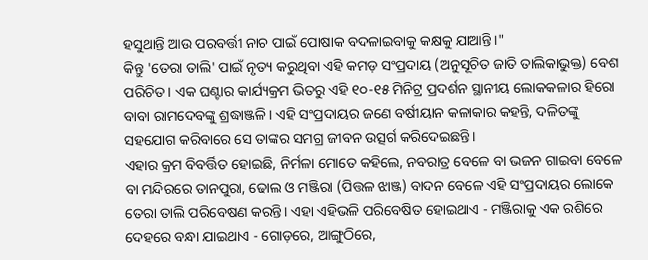ହସୁଥାନ୍ତି ଆଉ ପରବର୍ତ୍ତୀ ନାଚ ପାଇଁ ପୋଷାକ ବଦଳାଇବାକୁ କକ୍ଷକୁ ଯାଆନ୍ତି।"
କିନ୍ତୁ 'ତେରା ତାଲି' ପାଇଁ ନୃତ୍ୟ କରୁଥିବା ଏହି କମଡ଼ ସଂପ୍ରଦାୟ (ଅନୁସୂଚିତ ଜାତି ତାଲିକାଭୁକ୍ତ) ବେଶ ପରିଚିତ। ଏକ ଘଣ୍ଟାର କାର୍ଯ୍ୟକ୍ରମ ଭିତରୁ ଏହି ୧୦-୧୫ ମିନିଟ୍ର ପ୍ରଦର୍ଶନ ସ୍ଥାନୀୟ ଲୋକକଳାର ହିରୋ ବାବା ରାମଦେବଙ୍କୁ ଶ୍ରଦ୍ଧାଞ୍ଜଳି। ଏହି ସଂପ୍ରଦାୟର ଜଣେ ବର୍ଷୀୟାନ କଳାକାର କହନ୍ତି, ଦଳିତଙ୍କୁ ସହଯୋଗ କରିବାରେ ସେ ତାଙ୍କର ସମଗ୍ର ଜୀବନ ଉତ୍ସର୍ଗ କରିଦେଇଛନ୍ତି।
ଏହାର କ୍ରମ ବିବର୍ତ୍ତିତ ହୋଇଛି, ନିର୍ମଳା ମୋତେ କହିଲେ, ନବରାତ୍ର ବେଳେ ବା ଭଜନ ଗାଇବା ବେଳେ ବା ମନ୍ଦିରରେ ତାନପୁରା, ଢୋଲ ଓ ମଞ୍ଜିରା (ପିତ୍ତଳ ଝାଞ୍ଜ) ବାଦନ ବେଳେ ଏହି ସଂପ୍ରଦାୟର ଲୋକେ ତେରା ତାଲି ପରିବେଷଣ କରନ୍ତି। ଏହା ଏହିଭଳି ପରିବେଷିତ ହୋଇଥାଏ - ମଞ୍ଜିରାକୁ ଏକ ରଶିରେ ଦେହରେ ବନ୍ଧା ଯାଇଥାଏ - ଗୋଡ଼ରେ, ଆଙ୍ଗୁଠିରେ,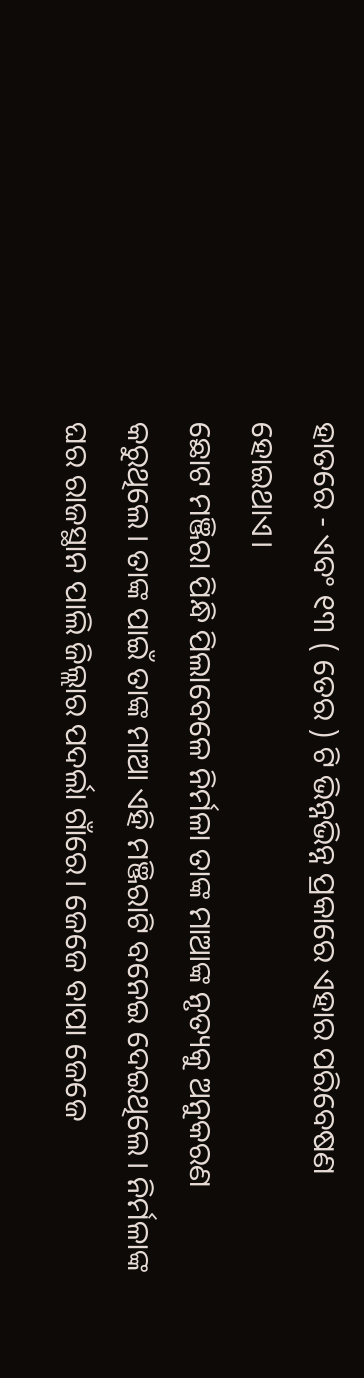ହାତରେ - ଏବଂ ୧୩ ( ତେର ) ଟି ଭିନ୍ନଭିନ୍ନ ପ୍ରକାରେ ଏହାର ପରିବେଷଣ ହୋଇଥାଏ।
ଛୋଟ ମଞ୍ଜିରା ପିନ୍ଧି ପିଲାବେଳେ ନିର୍ମଳା ତାଙ୍କ ମାଆଙ୍କ ନୃତ୍ୟକୁ ଅନୁକରଣ କରୁଥିଲେ। ତାଙ୍କ ପାଇଁ ତାଙ୍କ ମାଆ ଏହି ମଞ୍ଜିରାଟି ବନେଇ ଦେଇଥିଲେ। ନିର୍ମଳାଙ୍କ ଘର ରାଜସ୍ଥାନ ପାଲି ଜିଲ୍ଲାର ପଦର୍ଲା ଗାଁରେ। ଜେଜେ ବାପା ଜେଜେ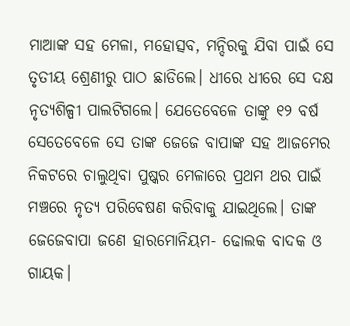ମାଆଙ୍କ ସହ ମେଳା, ମହୋତ୍ସବ, ମନ୍ଦିରକୁ ଯିବା ପାଇଁ ସେ ତୃତୀୟ ଶ୍ରେଣୀରୁ ପାଠ ଛାଡିଲେ। ଧୀରେ ଧୀରେ ସେ ଦକ୍ଷ ନୃତ୍ୟଶିଳ୍ପୀ ପାଲଟିଗଲେ। ଯେତେବେଳେ ତାଙ୍କୁ ୧୨ ବର୍ଷ ସେତେବେଳେ ସେ ତାଙ୍କ ଜେଜେ ବାପାଙ୍କ ସହ ଆଜମେର ନିକଟରେ ଚାଲୁଥିବା ପୁଷ୍କର ମେଳାରେ ପ୍ରଥମ ଥର ପାଇଁ ମଞ୍ଚରେ ନୃତ୍ୟ ପରିବେଷଣ କରିବାକୁ ଯାଇଥିଲେ। ତାଙ୍କ ଜେଜେବାପା ଜଣେ ହାରମୋନିୟମ- ଢୋଲକ ବାଦକ ଓ ଗାୟକ।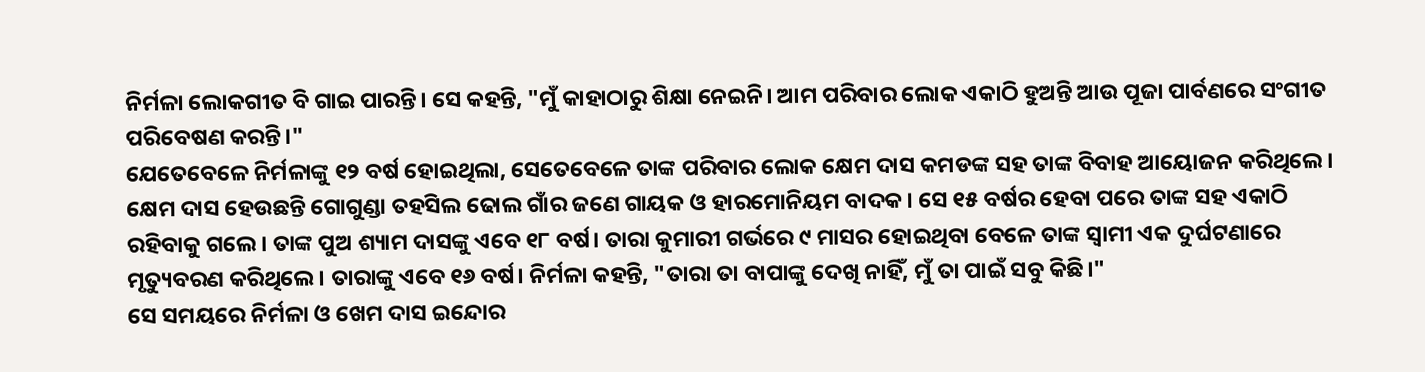ନିର୍ମଳା ଲୋକଗୀତ ବି ଗାଇ ପାରନ୍ତି। ସେ କହନ୍ତି, "ମୁଁ କାହାଠାରୁ ଶିକ୍ଷା ନେଇନି। ଆମ ପରିବାର ଲୋକ ଏକାଠି ହୁଅନ୍ତି ଆଉ ପୂଜା ପାର୍ବଣରେ ସଂଗୀତ ପରିବେଷଣ କରନ୍ତି।"
ଯେତେବେଳେ ନିର୍ମଳାଙ୍କୁ ୧୨ ବର୍ଷ ହୋଇଥିଲା, ସେତେବେଳେ ତାଙ୍କ ପରିବାର ଲୋକ କ୍ଷେମ ଦାସ କମଡଙ୍କ ସହ ତାଙ୍କ ବିବାହ ଆୟୋଜନ କରିଥିଲେ। କ୍ଷେମ ଦାସ ହେଉଛନ୍ତି ଗୋଗୁଣ୍ଡା ତହସିଲ ଢୋଲ ଗାଁର ଜଣେ ଗାୟକ ଓ ହାରମୋନିୟମ ବାଦକ। ସେ ୧୫ ବର୍ଷର ହେବା ପରେ ତାଙ୍କ ସହ ଏକାଠି ରହିବାକୁ ଗଲେ। ତାଙ୍କ ପୁଅ ଶ୍ୟାମ ଦାସଙ୍କୁ ଏବେ ୧୮ ବର୍ଷ। ତାରା କୁମାରୀ ଗର୍ଭରେ ୯ ମାସର ହୋଇଥିବା ବେଳେ ତାଙ୍କ ସ୍ୱାମୀ ଏକ ଦୁର୍ଘଟଣାରେ ମୃତ୍ୟୁବରଣ କରିଥିଲେ। ତାରାଙ୍କୁ ଏବେ ୧୬ ବର୍ଷ। ନିର୍ମଳା କହନ୍ତି, "ତାରା ତା ବାପାଙ୍କୁ ଦେଖି ନାହିଁ, ମୁଁ ତା ପାଇଁ ସବୁ କିଛି।"
ସେ ସମୟରେ ନିର୍ମଳା ଓ ଖେମ ଦାସ ଇନ୍ଦୋର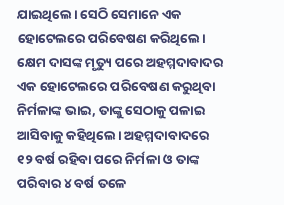ଯାଇଥିଲେ। ସେଠି ସେମାନେ ଏକ ହୋଟେଲରେ ପରିବେଷଣ କରିଥିଲେ। କ୍ଷେମ ଦାସଙ୍କ ମୃତ୍ୟୁ ପରେ ଅହମ୍ମଦାବାଦର ଏକ ହୋଟେଲରେ ପରିବେଷଣ କରୁଥିବା ନିର୍ମଳାଙ୍କ ଭାଇ, ତାଙ୍କୁ ସେଠାକୁ ପଳାଇ ଆସିବାକୁ କହିଥିଲେ। ଅହମ୍ମଦାବାଦରେ ୧୨ ବର୍ଷ ରହିବା ପରେ ନିର୍ମଳା ଓ ତାଙ୍କ ପରିବାର ୪ ବର୍ଷ ତଳେ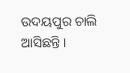ଉଦୟପୁର ଚାଲି ଆସିଛନ୍ତି।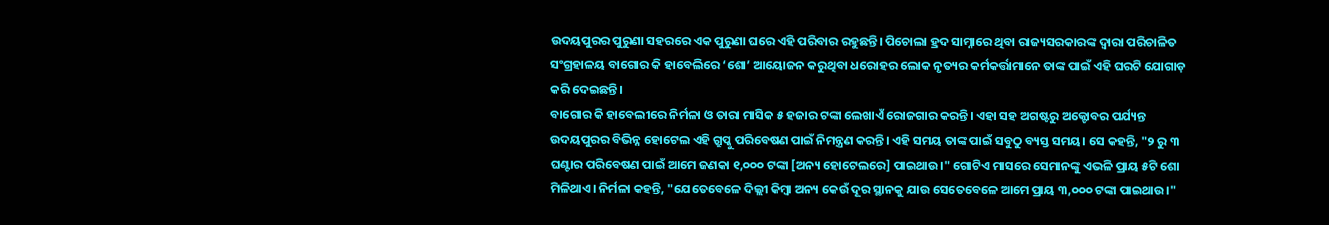ଉଦୟପୁରର ପୁରୁଣା ସହରରେ ଏକ ପୁରୁଣା ଘରେ ଏହି ପରିବାର ରହୁଛନ୍ତି। ପିଚୋଲା ହ୍ରଦ ସାମ୍ନାରେ ଥିବା ରାଜ୍ୟସରକାରଙ୍କ ଦ୍ୱାରା ପରିଚାଳିତ ସଂଗ୍ରହାଳୟ ବାଗୋର କି ହାବେଲିରେ ‘ଶୋ’ ଆୟୋଜନ କରୁଥିବା ଧରୋହର ଲୋକ ନୃତ୍ୟର କର୍ମକର୍ତ୍ତାମାନେ ତାଙ୍କ ପାଇଁ ଏହି ଘରଟି ଯୋଗାଡ଼ କରି ଦେଇଛନ୍ତି।
ବାଗୋର କି ହାବେଲୀରେ ନିର୍ମଳା ଓ ତାରା ମାସିକ ୫ ହଜାର ଟଙ୍କା ଲେଖାଏଁ ରୋଜଗାର କରନ୍ତି। ଏହା ସହ ଅଗଷ୍ଟରୁ ଅକ୍ଟୋବର ପର୍ଯ୍ୟନ୍ତ ଉଦୟପୁରର ବିଭିନ୍ନ ହୋଟେଲ ଏହି ଗ୍ରୁପ୍କୁ ପରିବେଷଣ ପାଇଁ ନିମନ୍ତ୍ରଣ କରନ୍ତି। ଏହି ସମୟ ତାଙ୍କ ପାଇଁ ସବୁଠୁ ବ୍ୟସ୍ତ ସମୟ। ସେ କହନ୍ତି, "୨ ରୁ ୩ ଘଣ୍ଟାର ପରିବେଷଣ ପାଇଁ ଆମେ ଜଣକା ୧,୦୦୦ ଟଙ୍କା [ଅନ୍ୟ ହୋଟେଲରେ] ପାଇଥାଉ।" ଗୋଟିଏ ମାସରେ ସେମାନଙ୍କୁ ଏଭଳି ପ୍ରାୟ ୫ଟି ଶୋ ମିଳିଥାଏ। ନିର୍ମଳା କହନ୍ତି, "ଯେତେବେଳେ ଦିଲ୍ଲୀ କିମ୍ବା ଅନ୍ୟ କେଉଁ ଦୂର ସ୍ଥାନକୁ ଯାଉ ସେତେବେଳେ ଆମେ ପ୍ରାୟ ୩,୦୦୦ ଟଙ୍କା ପାଇଥାଉ।"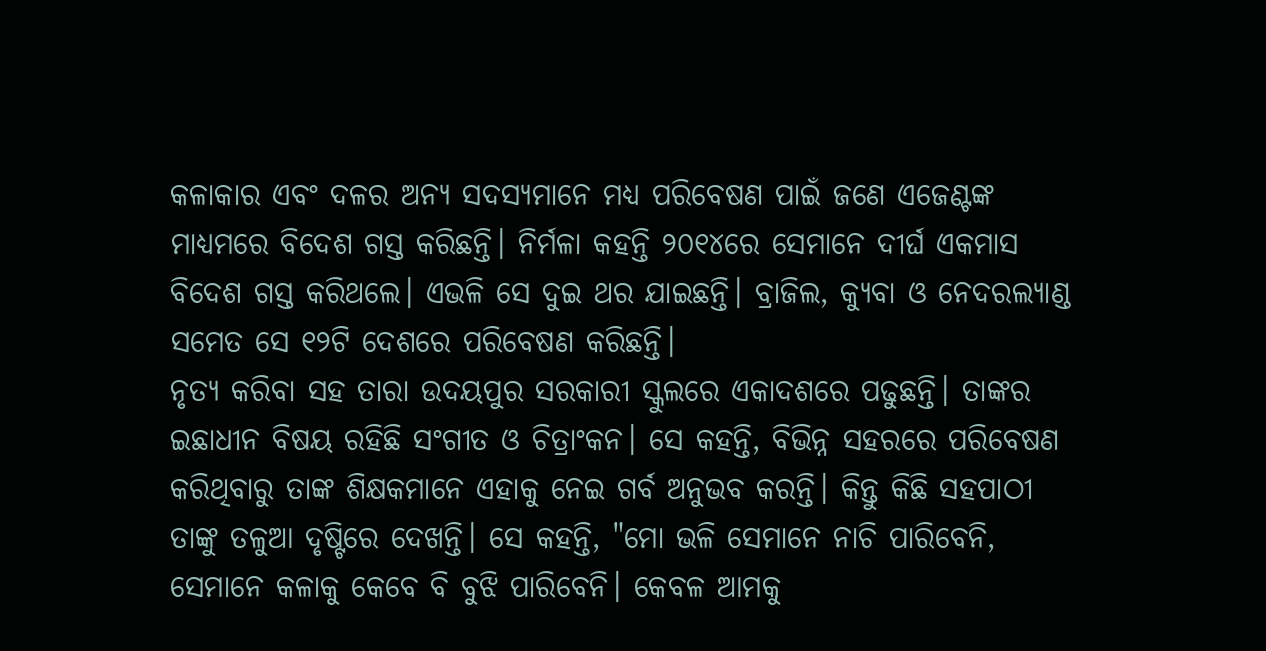କଳାକାର ଏବଂ ଦଳର ଅନ୍ୟ ସଦସ୍ୟମାନେ ମଧ୍ୟ ପରିବେଷଣ ପାଇଁ ଜଣେ ଏଜେଣ୍ଟଙ୍କ ମାଧ୍ୟମରେ ବିଦେଶ ଗସ୍ତ କରିଛନ୍ତି। ନିର୍ମଳା କହନ୍ତି ୨୦୧୪ରେ ସେମାନେ ଦୀର୍ଘ ଏକମାସ ବିଦେଶ ଗସ୍ତ କରିଥଲେ। ଏଭଳି ସେ ଦୁଇ ଥର ଯାଇଛନ୍ତି। ବ୍ରାଜିଲ, କ୍ୟୁବା ଓ ନେଦରଲ୍ୟାଣ୍ଡ ସମେତ ସେ ୧୨ଟି ଦେଶରେ ପରିବେଷଣ କରିଛନ୍ତି।
ନୃତ୍ୟ କରିବା ସହ ତାରା ଉଦୟପୁର ସରକାରୀ ସ୍କୁଲରେ ଏକାଦଶରେ ପଢୁଛନ୍ତି। ତାଙ୍କର ଇଛାଧୀନ ବିଷୟ ରହିଛି ସଂଗୀତ ଓ ଚିତ୍ରାଂକନ। ସେ କହନ୍ତି, ବିଭିନ୍ନ ସହରରେ ପରିବେଷଣ କରିଥିବାରୁ ତାଙ୍କ ଶିକ୍ଷକମାନେ ଏହାକୁ ନେଇ ଗର୍ବ ଅନୁଭବ କରନ୍ତି। କିନ୍ତୁ କିଛି ସହପାଠୀ ତାଙ୍କୁ ତଳୁଆ ଦୃଷ୍ଟିରେ ଦେଖନ୍ତି। ସେ କହନ୍ତି, "ମୋ ଭଳି ସେମାନେ ନାଚି ପାରିବେନି, ସେମାନେ କଳାକୁ କେବେ ବି ବୁଝି ପାରିବେନି। କେବଳ ଆମକୁ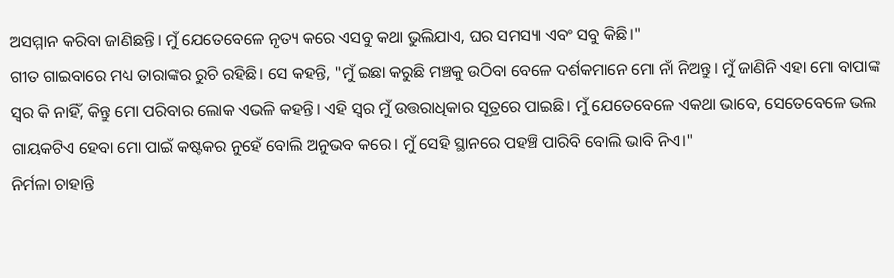ଅସମ୍ମାନ କରିବା ଜାଣିଛନ୍ତି। ମୁଁ ଯେତେବେଳେ ନୃତ୍ୟ କରେ ଏସବୁ କଥା ଭୁଲିଯାଏ, ଘର ସମସ୍ୟା ଏବଂ ସବୁ କିଛି।"
ଗୀତ ଗାଇବାରେ ମଧ୍ୟ ତାରାଙ୍କର ରୁଚି ରହିଛି। ସେ କହନ୍ତି, "ମୁଁ ଇଛା କରୁଛି ମଞ୍ଚକୁ ଉଠିବା ବେଳେ ଦର୍ଶକମାନେ ମୋ ନାଁ ନିଅନ୍ତୁ। ମୁଁ ଜାଣିନି ଏହା ମୋ ବାପାଙ୍କ ସ୍ୱର କି ନାହିଁ, କିନ୍ତୁ ମୋ ପରିବାର ଲୋକ ଏଭଳି କହନ୍ତି। ଏହି ସ୍ୱର ମୁଁ ଉତ୍ତରାଧିକାର ସୂତ୍ରରେ ପାଇଛି। ମୁଁ ଯେତେବେଳେ ଏକଥା ଭାବେ, ସେତେବେଳେ ଭଲ ଗାୟକଟିଏ ହେବା ମୋ ପାଇଁ କଷ୍ଟକର ନୁହେଁ ବୋଲି ଅନୁଭବ କରେ। ମୁଁ ସେହି ସ୍ଥାନରେ ପହଞ୍ଚି ପାରିବି ବୋଲି ଭାବି ନିଏ।"
ନିର୍ମଳା ଚାହାନ୍ତି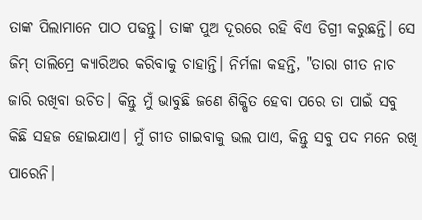ତାଙ୍କ ପିଲାମାନେ ପାଠ ପଢନ୍ତୁ। ତାଙ୍କ ପୁଅ ଦୂରରେ ରହି ବିଏ ଡିଗ୍ରୀ କରୁଛନ୍ତି। ସେ ଜିମ୍ ତାଲିମ୍ରେ କ୍ୟାରିଅର କରିବାକୁ ଚାହାନ୍ତି। ନିର୍ମଳା କହନ୍ତି, "ତାରା ଗୀତ ନାଚ ଜାରି ରଖିବା ଉଚିତ। କିନ୍ତୁ ମୁଁ ଭାବୁଛି ଜଣେ ଶିକ୍ଷିତ ହେବା ପରେ ତା ପାଇଁ ସବୁ କିଛି ସହଜ ହୋଇଯାଏ। ମୁଁ ଗୀତ ଗାଇବାକୁ ଭଲ ପାଏ, କିନ୍ତୁ ସବୁ ପଦ ମନେ ରଖି ପାରେନି।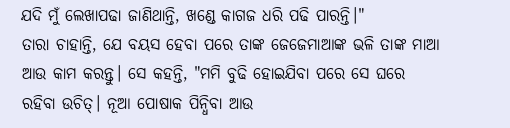ଯଦି ମୁଁ ଲେଖାପଢା ଜାଣିଥାନ୍ତି, ଖଣ୍ଡେ କାଗଜ ଧରି ପଢି ପାରନ୍ତି।"
ତାରା ଚାହାନ୍ତି, ଯେ ବୟସ ହେବା ପରେ ତାଙ୍କ ଜେଜେମାଆଙ୍କ ଭଳି ତାଙ୍କ ମାଆ ଆଉ କାମ କରନ୍ତୁ। ସେ କହନ୍ତି, "ମମି ବୁଢି ହୋଇଯିବା ପରେ ସେ ଘରେ ରହିବା ଉଚିତ୍। ନୂଆ ପୋଷାକ ପିନ୍ଧିବା ଆଉ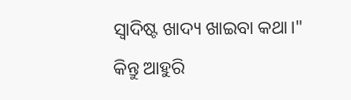ସ୍ୱାଦିଷ୍ଟ ଖାଦ୍ୟ ଖାଇବା କଥା।"
କିନ୍ତୁ ଆହୁରି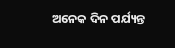ଅନେକ ଦିନ ପର୍ଯ୍ୟନ୍ତ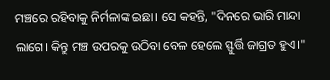ମଞ୍ଚରେ ରହିବାକୁ ନିର୍ମଳାଙ୍କ ଇଛା। ସେ କହନ୍ତି, "ଦିନରେ ଭାରି ମାନ୍ଦା ଲାଗେ। କିନ୍ତୁ ମଞ୍ଚ ଉପରକୁ ଉଠିବା ବେଳ ହେଲେ ସ୍ଫୁର୍ତ୍ତି ଜାଗ୍ରତ ହୁଏ।"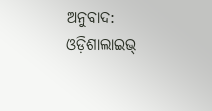ଅନୁବାଦ: ଓଡ଼ିଶାଲାଇଭ୍